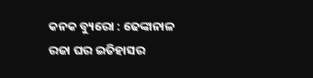କନକ ବ୍ୟୁରୋ : ଢେଙ୍କାନାଳ ରଜା ଘର ଇତିହାସର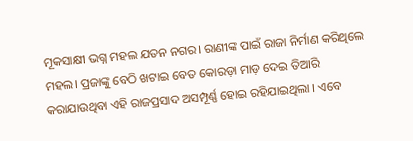ମୂକସାକ୍ଷୀ ଭଗ୍ନ ମହଲ ଯତନ ନଗର। ରାଣୀଙ୍କ ପାଇଁ ରାଜା ନିର୍ମାଣ କରିଥିଲେ ମହଲ। ପ୍ରଜାଙ୍କୁ ବେଠି ଖଟାଇ ବେତ କୋରଡ଼ା ମାଡ଼ ଦେଇ ତିଆରି କରାଯାଉଥିବା ଏହି ରାଜପ୍ରସାଦ ଅସମ୍ପୂର୍ଣ୍ଣ ହୋଇ ରହିଯାଇଥିଲା । ଏବେ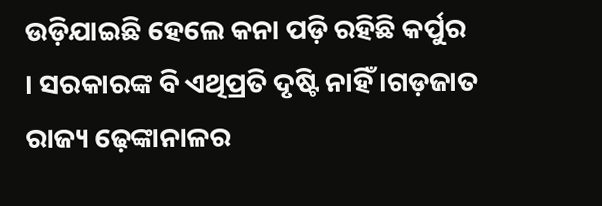ଉଡ଼ିଯାଇଛି ହେଲେ କନା ପଡ଼ି ରହିଛି କର୍ପୁର । ସରକାରଙ୍କ ବି ଏଥିପ୍ରତି ଦୃଷ୍ଟି ନାହିଁ ।ଗଡ଼ଜାତ ରାଜ୍ୟ ଢ଼େଙ୍କାନାଳର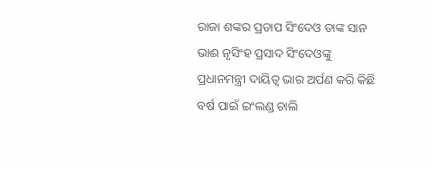ରାଜା ଶଙ୍କର ପ୍ରତାପ ସିଂଦେଓ ତାଙ୍କ ସାନ ଭାଈ ନୃସିଂହ ପ୍ରସାଦ ସିଂଦେଓଙ୍କୁ ପ୍ରଧାନମନ୍ତ୍ରୀ ଦାୟିତ୍ଵ ଭାର ଅର୍ପଣ କରି କିଛି ବର୍ଷ ପାଇଁ ଇଂଲଣ୍ଡ ଚାଲି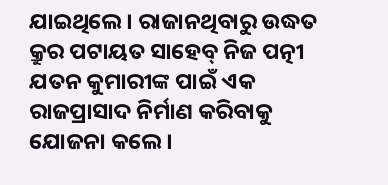ଯାଇଥିଲେ । ରାଜାନଥିବାରୁ ଉଦ୍ଧତ କ୍ରୁର ପଟାୟତ ସାହେବ୍ ନିଜ ପତ୍ନୀ ଯତନ କୁମାରୀଙ୍କ ପାଇଁ ଏକ ରାଜପ୍ରାସାଦ ନିର୍ମାଣ କରିବାକୁ ଯୋଜନା କଲେ।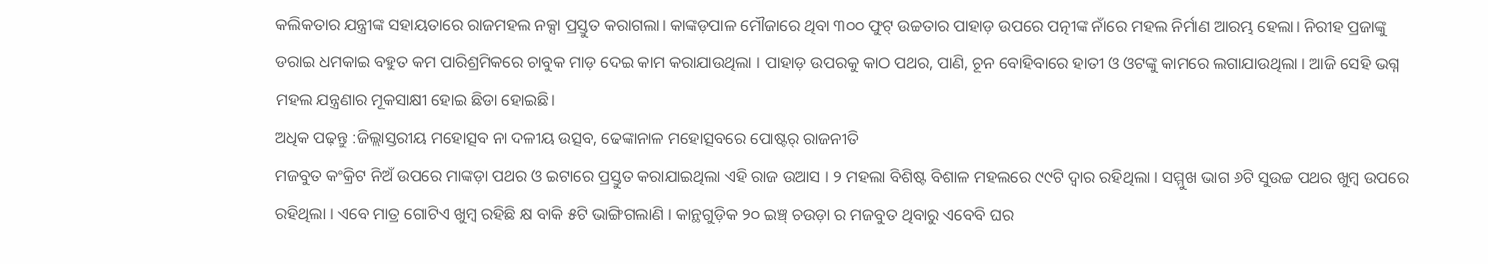କଲିକତାର ଯନ୍ତ୍ରୀଙ୍କ ସହାୟତାରେ ରାଜମହଲ ନକ୍ସା ପ୍ରସ୍ତୁତ କରାଗଲା। କାଙ୍କଡ଼ପାଳ ମୌଜାରେ ଥିବା ୩୦୦ ଫୁଟ୍ ଉଚ୍ଚତାର ପାହାଡ଼ ଉପରେ ପତ୍ନୀଙ୍କ ନାଁରେ ମହଲ ନିର୍ମାଣ ଆରମ୍ଭ ହେଲା। ନିରୀହ ପ୍ରଜାଙ୍କୁ ଡରାଇ ଧମକାଇ ବହୁତ କମ ପାରିଶ୍ରମିକରେ ଚାବୁକ ମାଡ଼ ଦେଇ କାମ କରାଯାଉଥିଲା । ପାହାଡ଼ ଉପରକୁ କାଠ ପଥର, ପାଣି, ଚୂନ ବୋହିବାରେ ହାତୀ ଓ ଓଟଙ୍କୁ କାମରେ ଲଗାଯାଉଥିଲା । ଆଜି ସେହି ଭଗ୍ନ ମହଲ ଯନ୍ତ୍ରଣାର ମୂକସାକ୍ଷୀ ହୋଇ ଛିଡା ହୋଇଛି।
ଅଧିକ ପଢ଼ନ୍ତୁ :ଜିଲ୍ଲାସ୍ତରୀୟ ମହୋତ୍ସବ ନା ଦଳୀୟ ଉତ୍ସବ, ଢେଙ୍କାନାଳ ମହୋତ୍ସବରେ ପୋଷ୍ଟର୍ ରାଜନୀତି
ମଜବୁତ କଂକ୍ରିଟ ନିଅଁ ଉପରେ ମାଙ୍କଡ଼ା ପଥର ଓ ଇଟାରେ ପ୍ରସ୍ତୁତ କରାଯାଇଥିଲା ଏହି ରାଜ ଉଆସ । ୨ ମହଲା ବିଶିଷ୍ଟ ବିଶାଳ ମହଲରେ ୯୯ଟି ଦ୍ଵାର ରହିଥିଲା । ସମ୍ମୁଖ ଭାଗ ୬ଟି ସୁଉଚ୍ଚ ପଥର ଖୁମ୍ବ ଉପରେ ରହିଥିଲା । ଏବେ ମାତ୍ର ଗୋଟିଏ ଖୁମ୍ବ ରହିଛି କ୍ଷ ବାକି ୫ଟି ଭାଙ୍ଗିଗଲାଣି । କାନ୍ଥଗୁଡ଼ିକ ୨୦ ଇଞ୍ଚ୍ ଚଉଡ଼ା ର ମଜବୁତ ଥିବାରୁ ଏବେବି ଘର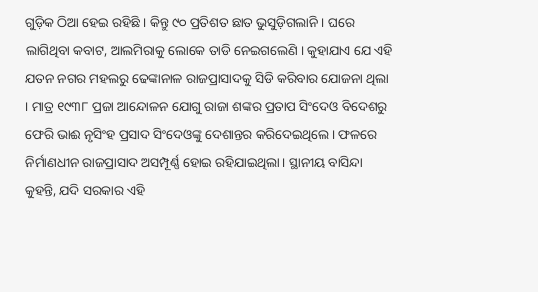ଗୁଡ଼ିକ ଠିଆ ହେଇ ରହିଛି । କିନ୍ତୁ ୯୦ ପ୍ରତିଶତ ଛାତ ଭୁସୁଡ଼ିଗଲାନି । ଘରେ ଲାଗିଥିବା କବାଟ, ଆଲମିରାକୁ ଲୋକେ ତାଡି ନେଇଗଲେଣି । କୁହାଯାଏ ଯେ ଏହି ଯତନ ନଗର ମହଲରୁ ଢେଙ୍କାନାଳ ରାଜପ୍ରାସାଦକୁ ସିଡି କରିବାର ଯୋଜନା ଥିଲା । ମାତ୍ର ୧୯୩୮ ପ୍ରଜା ଆନ୍ଦୋଳନ ଯୋଗୁ ରାଜା ଶଙ୍କର ପ୍ରତାପ ସିଂଦେଓ ବିଦେଶରୁ ଫେରି ଭାଈ ନୃସିଂହ ପ୍ରସାଦ ସିଂଦେଓଙ୍କୁ ଦେଶାନ୍ତର କରିଦେଇଥିଲେ। ଫଳରେ ନିର୍ମାଣଧୀନ ରାଜପ୍ରାସାଦ ଅସମ୍ପୂର୍ଣ୍ଣ ହୋଇ ରହିଯାଇଥିଲା। ସ୍ଥାନୀୟ ବାସିନ୍ଦା କୁହନ୍ତି, ଯଦି ସରକାର ଏହି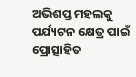ଅଭିଶପ୍ତ ମହଲକୁ ପର୍ଯ୍ୟଟନ କ୍ଷେତ୍ର ପାଇଁ ପ୍ରୋତ୍ସାହିତ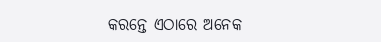କରନ୍ତେ ଏଠାରେ ଅନେକ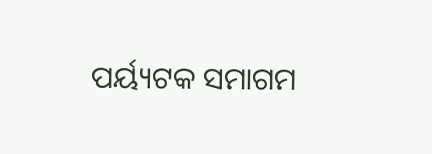ପର୍ୟ୍ୟଟକ ସମାଗମ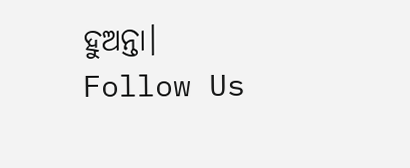ହୁଅନ୍ତା।
Follow Us